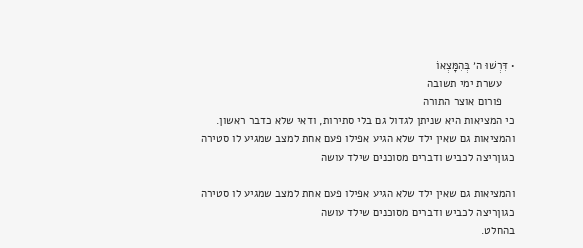• דִּרְשׁוּ ה׳ בְּהִמָּצְאוֹ
    עשרת ימי תשובה
    פורום אוצר התורה
כי המציאות היא שניתן לגדול גם בלי סתירות, ודאי שלא כדבר ראשון.
והמציאות גם שאין ילד שלא הגיע אפילו פעם אחת למצב שמגיע לו סטירה
כגוןריצה לכביש ודברים מסוכנים שילד עושה

והמציאות גם שאין ילד שלא הגיע אפילו פעם אחת למצב שמגיע לו סטירה
כגוןריצה לכביש ודברים מסוכנים שילד עושה
בהחלט.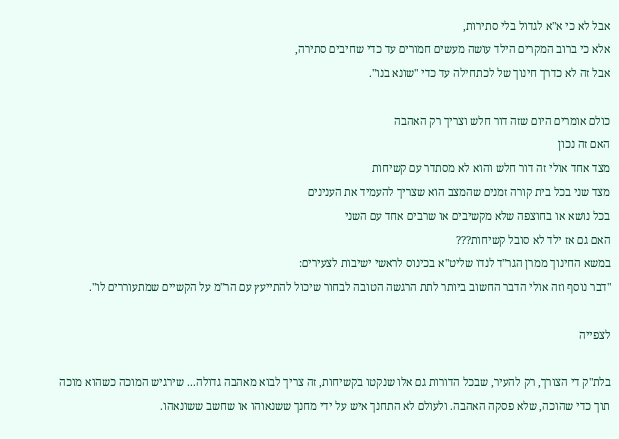אבל לא כי א"א לגדול בלי סתירות,
אלא כי ברוב המקרים הילד עושה מעשים חמורים עד כדי שחיבים סתירה,
אבל זה לא כדרך חינוך של לכתחילה עד כדי "שונא בנו".

כולם אומרים היום שזה דור חלש וצריך רק האהבה
האם זה נכון
מצד אחד אולי זה דור חלש והוא לא מסתדר עם קשיחות
מצד שני בכל בית קורה זמנים שהמצב הוא שצריך להעמיד את הענינים
בכל נושא או בחוצפה שלא מקשיבים או שרבים אחד עם השני
האם גם אז ילד לא סובל קשיחות???
במשא החינוך ממרן הגר"ד לנדו שליט"א בכינוס לראשי ישיבות לצעירים:
"דבר נוסף וזה אולי הדבר החשוב ביותר לתת הרגשה הטובה לבחור שיכול להתייעץ עם הר"מ על הקשיים שמתעוררים לו".

לצפייה

בלת"ק די הצורך, רק להעיר, שבכל הדורות גם אלו שנקטו בקשיחות, זה צריך לבוא מאהבה גדולה... שירגיש המוכה כשהוא מוכה תוך כדי שהוכה, שלא פסקה האהבה. ולעולם לא התחנך איש על ידי מחנך ששנאוהו או שחשב ששונאהו.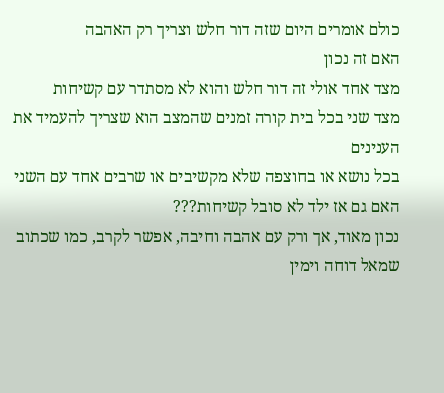כולם אומרים היום שזה דור חלש וצריך רק האהבה
האם זה נכון
מצד אחד אולי זה דור חלש והוא לא מסתדר עם קשיחות
מצד שני בכל בית קורה זמנים שהמצב הוא שצריך להעמיד את הענינים
בכל נושא או בחוצפה שלא מקשיבים או שרבים אחד עם השני
האם גם אז ילד לא סובל קשיחות???
נכון מאוד, אך ורק עם אהבה וחיבה, אפשר לקרב, כמו שכתוב שמאל דוחה וימין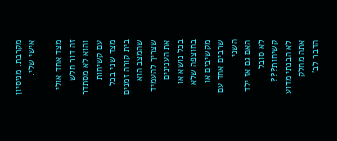מקרבת. מניסיון אישי שלי.

מצד אחד אולי זה דור חלש והוא לא מסתדר עם קשיחות
מצד שני בכל בית קורה זמנים שהמצב הוא שצריך להעמיד את הענינים
בכל נושא או בחוצפה שלא מקשיבים או שרבים אחד עם השני
האם גם אז ילד לא סובל קשיחות???
לא הבנתי מדוע אתה מחלק הדבר לב'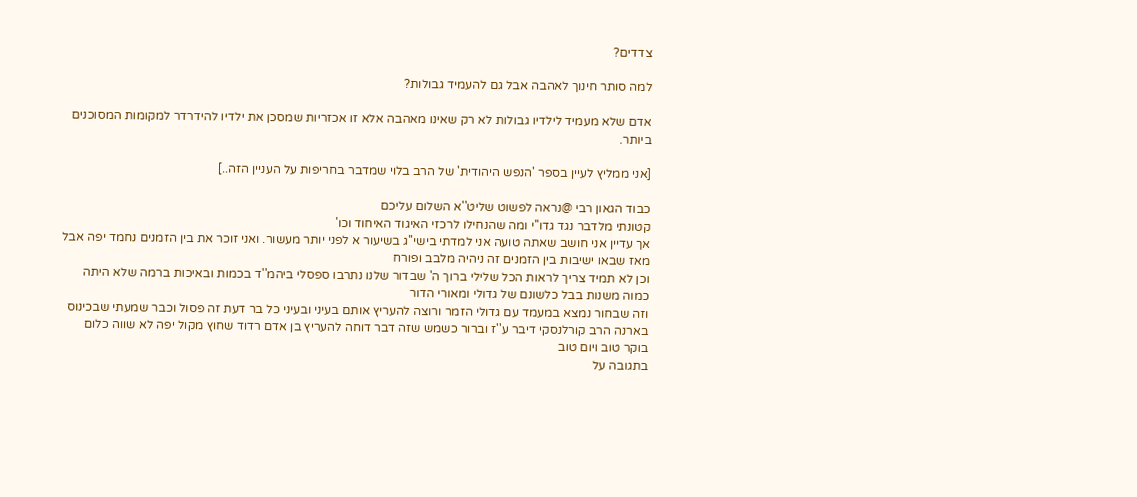צדדים?

למה סותר חינוך לאהבה אבל גם להעמיד גבולות?

אדם שלא מעמיד לילדיו גבולות לא רק שאינו מאהבה אלא זו אכזריות שמסכן את ילדיו להידרדר למקומות המסוכנים ביותר.

[אני ממליץ לעיין בספר 'הנפש היהודית' של הרב בלוי שמדבר בחריפות על העניין הזה..]

כבוד הגאון רבי @נראה לפשוט שליט''א השלום עליכם
קטונתי מלדבר נגד גדו''י ומה שהנחילו לרכזי האיגוד האיחוד וכו'
אך עדיין אני חושב שאתה טועה אני למדתי בישי''ג בשיעור א לפני יותר מעשור. ואני זוכר את בין הזמנים נחמד יפה אבל מאז שבאו ישיבות בין הזמנים זה ניהיה מלבב ופורח
וכן לא תמיד צריך לראות הכל שלילי ברוך ה' שבדור שלנו נתרבו ספסלי ביהמ''ד בכמות ובאיכות ברמה שלא היתה כמוה משנות בבל כלשונם של גדולי ומאורי הדור
וזה שבחור נמצא במעמד עם גדולי הזמר ורוצה להעריץ אותם בעיני ובעיני כל בר דעת זה פסול וכבר שמעתי שבכינוס בארנה הרב קורלנסקי דיבר ע''ז וברור כשמש שזה דבר דוחה להעריץ בן אדם רדוד שחוץ מקול יפה לא שווה כלום
בוקר טוב ויום טוב
בתגובה על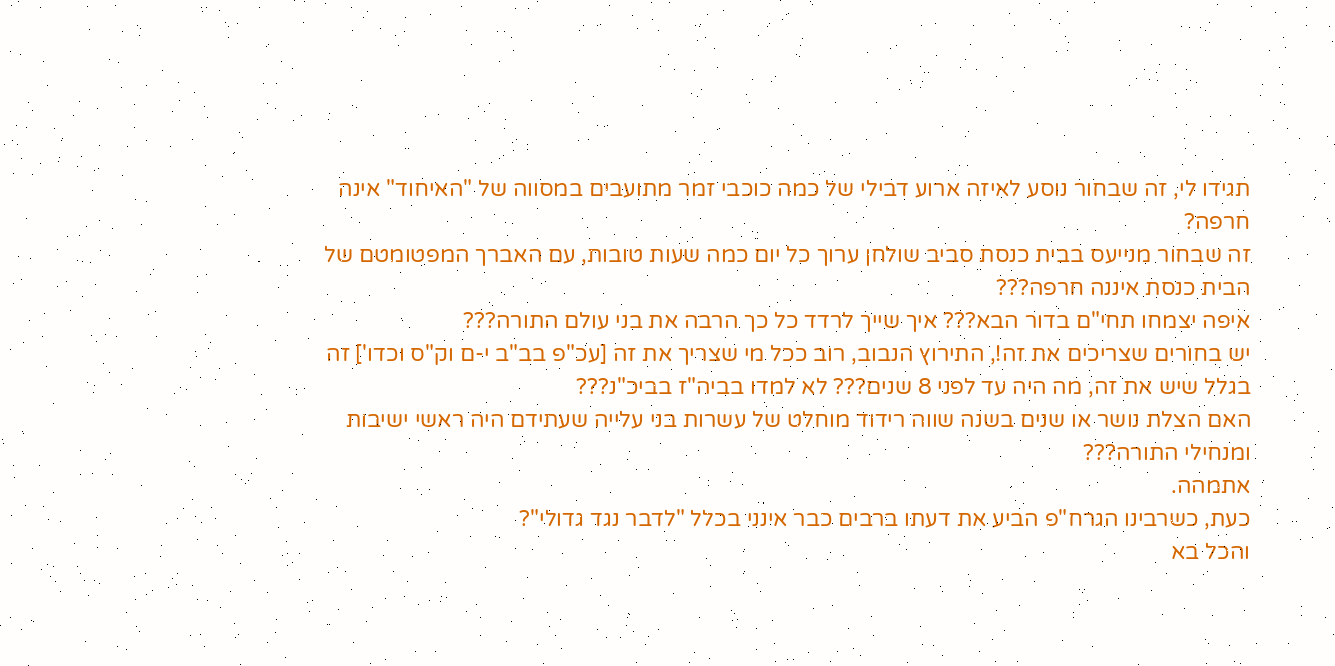תגידו לי, זה שבחור נוסע לאיזה ארוע דבילי של כמה כוכבי זמר מתועבים במסווה של "האיחוד" אינה חרפה?
זה שבחור מנייעס בבית כנסת סביב שולחן ערוך כל יום כמה שעות טובות, עם האברך המפטומטם של הבית כנסת איננה חרפה???
איפה יצמחו תחי"ם בדור הבא??? איך שייך לרדד כל כך הרבה את בני עולם התורה???
יש בחורים שצריכים את זה!, התירוץ הנבוב, רוב ככל מי שצריך את זה [עכ"פ בב"ב י-ם וק"ס וכדו'] זה בגלל שיש את זה, מה היה עד לפני 8 שנים??? לא למדו בביה"ז בביכ"נ???
האם הצלת נושר או שנים בשנה שווה רידוד מוחלט של עשרות בני עלייה שעתידם היה ראשי ישיבות ומנחילי התורה???
אתמהה.
כעת, כשרבינו הגרח"פ הביע את דעתו ברבים כבר אינני בכלל "לדבר נגד גדולי"?
והכל בא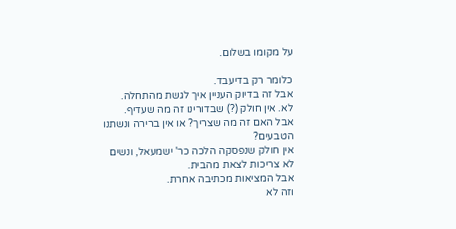על מקומו בשלום.

כלומר רק בדיעבד.
אבל זה בדיוק העניין איך לגשת מהתחלה.
לא. אין חולק (?) שבדורינו זה מה שעדיף.
אבל האם זה מה שצריך? או אין ברירה ונשתנו הטבעים?
אין חולק שנפסקה הלכה כר' ישמעאל, ונשים לא צריכות לצאת מהבית.
אבל המציאות מכתיבה אחרת.
וזה לא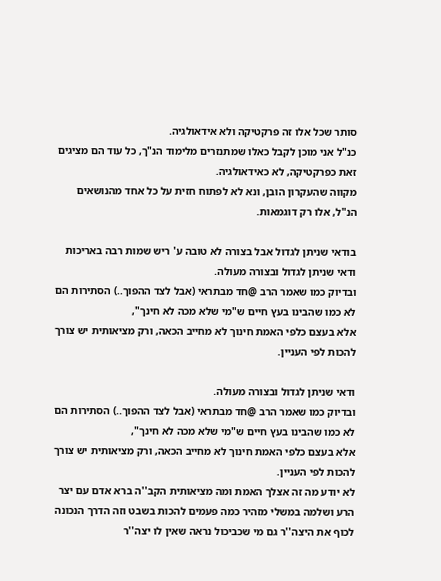סותר שכל אלו זה פרקטיקה ולא אידאולגיה.
כנ"ל אני מוכן לקבל כאלו שמתנזרים מלימוד הנ"ך, כל עוד הם מציגים זאת כפרקטיקה, לא כאידאולגיה.
מקווה שהעקרון הובן, ונא לא לפתוח חזית על כל אחד מהנושאים הנ"ל, אלו רק דוגמאות.

בודאי שניתן לגדול אבל בצורה לא טובה ע' ריש שמות רבה באריכות
ודאי שניתן לגדול ובצורה מעולה.
ובדיוק כמו שאמר הרב @חד מבתראי (אבל לצד ההפוך..) הסתירות הם לא כמו שהבינו בעץ חיים ש"מי שלא מכה לא חינך",
אלא בעצם כלפי האמת חינוך לא מחייב הכאה, ורק מציאותית יש צורך להכות לפי העניין.

ודאי שניתן לגדול ובצורה מעולה.
ובדיוק כמו שאמר הרב @חד מבתראי (אבל לצד ההפוך..) הסתירות הם לא כמו שהבינו בעץ חיים ש"מי שלא מכה לא חינך",
אלא בעצם כלפי האמת חינוך לא מחייב הכאה, ורק מציאותית יש צורך להכות לפי העניין.
לא יודע מה זה אצלך האמת ומה מציאותית הקב''ה ברא אדם עם יצר הרע ושלמה במשלי מזהיר כמה פעמים להכות בשבט וזה הדרך הנכונה לכוף את היצה''ר גם מי שכביכול נראה שאין לו יצה''ר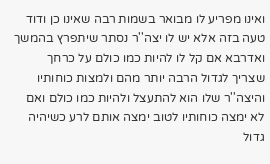ואינו מפריע לו מבואר בשמות רבה שאינו כן ודוד טעה בזה אלא יש לו יצה''ר נסתר שיתפרץ בהמשך ואדרבא אם קל לו להיות כמו כולם על כרחך שצריך לגדול הרבה יותר מהם ולמצות כוחותיו והיצה''ר שלו הוא להתעצל ולהיות כמו כולם ואם לא ימצה כוחותיו לטוב ימצה אותם לרע כשיהיה גדול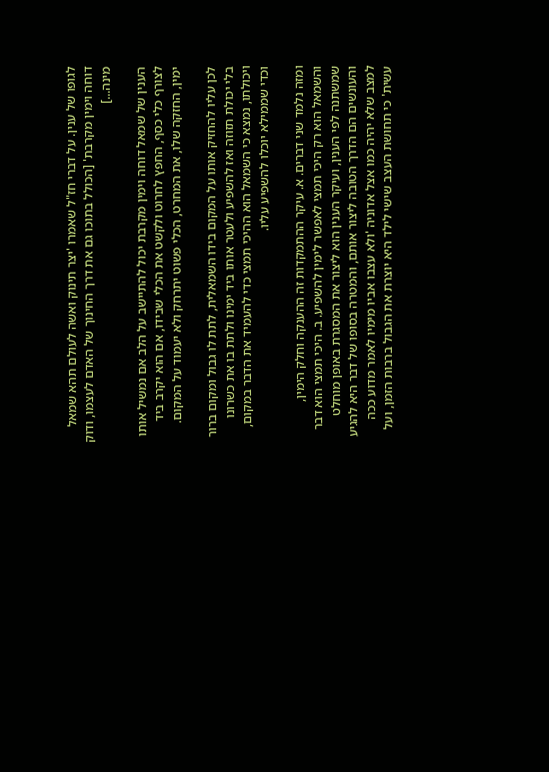לגופו של ענין. על דברי חז"ל שאמרו 'יצר תינוק ואשה לעולם תהא שמאל דוחה וימין מקרבת' [הכולל בתוכו גם את דרך החינוך של האדם לעצמו, ודוק מינה...]

הענין של שמאל דוחה וימין מקרבת יכול להתיישב על הלב אם נמשיל אותו לצורף כלי כסף, החפץ לחרוט ולקשט את הכלי שבידו, אם הוא יקרב ביד ימין, החזקה שלו, את המחרט, הכלי פשוט יתרחק ולא יעמוד על המקום.

לכן עליו להחזיק אותו על המקום בידו השמאלית, לתת לו גבול ומקום ברור בלי יכולת תזוזה ואז להשפיע ולעטר אותו ביד ימינו ולתת בו את כשרונו ויכולתו, נמצא כי השמאל הוא ההיכי תמצי כדי להעמיד את הדבר במקום, וכדי שממילא יוכלו להשפיע עליו.

ומזה נלמד שני דברים. א. עיקר ההתמקדות זה ההענקה וחלק הימין, והשמאל הוא רק היכי תמצי לאפשר לימין להשפיע. ב. היכי תמצי הוא דבר שמשתנה לפי הענין, ועיקר הענין הוא ליצור את המסגרת באופן מוחלט והעונשים הם הדרך הטובה ליצור אותם, והמטרה בסופו של דבר היא להגיע למצב שלא יהיה כמו אצל אדוניה 'ולא עצבו אביו מימיו לאמר מדוע ככה עשית' כי תחושת העצב שישי לילד היא יוצרת את הגבול ברבות הזמן, ועל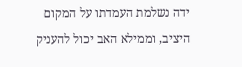ידה נשלמת העמדתו על המקום היציב, וממילא האב יכול להעניק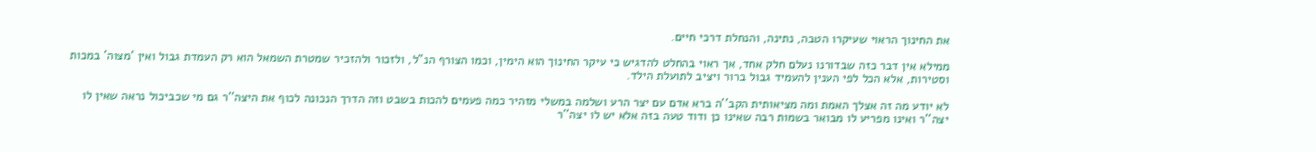את החינוך הראוי שעיקרו הטבה, נתינה, והנחלת דרכי חיים.

ממילא אין דבר כזה שבדורנו נעלם חלק אחד, אך ראוי בהחלט להדגיש כי עיקר החינוך הוא הימין, וכמו הצורף הנ"ל, ולזכור ולהזכיר שמטרת השמאל הוא רק העמדת גבול ואין 'מצוה' במכות וסטירות, אלא הכל לפי הענין להעמיד גבול ברור ויציב לתועלת הילד.

לא יודע מה זה אצלך האמת ומה מציאותית הקב''ה ברא אדם עם יצר הרע ושלמה במשלי מזהיר כמה פעמים להכות בשבט וזה הדרך הנכונה לכוף את היצה''ר גם מי שכביכול נראה שאין לו יצה''ר ואינו מפריע לו מבואר בשמות רבה שאינו כן ודוד טעה בזה אלא יש לו יצה''ר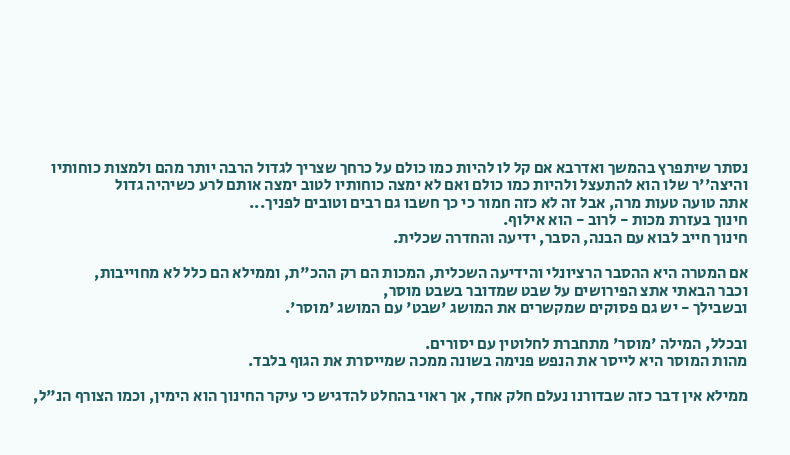נסתר שיתפרץ בהמשך ואדרבא אם קל לו להיות כמו כולם על כרחך שצריך לגדול הרבה יותר מהם ולמצות כוחותיו והיצה''ר שלו הוא להתעצל ולהיות כמו כולם ואם לא ימצה כוחותיו לטוב ימצה אותם לרע כשיהיה גדול
אתה טועה טעות מרה, אבל זה לא כזה חמור כי כך חשבו גם רבים וטובים לפניך...
חינוך בעזרת מכות - לרוב - הוא אילוף.
חינוך חייב לבוא עם הבנה, הסבר, ידיעה והחדרה שכלית.

אם המטרה היא ההסבר הרציונלי והידיעה השכלית, המכות הם רק ההכ"ת, וממילא הם כלל לא מחוייבות,
וכבר הבאתי אתצ הפירושים על שבט שמדובר בשבט מוסר,
ובשבילך - יש גם פסוקים שמקשרים את המושג 'שבט' עם המושג 'מוסר'.

ובכלל, המילה 'מוסר' מתחברת לחלוטין עם יסורים.
מהות המוסר היא לייסר את הנפש פנימה בשונה ממכה שמייסרת את הגוף בלבד.

ממילא אין דבר כזה שבדורנו נעלם חלק אחד, אך ראוי בהחלט להדגיש כי עיקר החינוך הוא הימין, וכמו הצורף הנ"ל,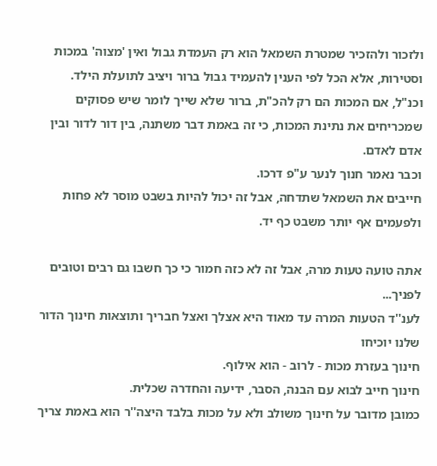ולזכור ולהזכיר שמטרת השמאל הוא רק העמדת גבול ואין 'מצוה' במכות וסטירות, אלא הכל לפי הענין להעמיד גבול ברור ויציב לתועלת הילד.
וכנ"ל, אם המכות הם רק להכ"ת, ברור שלא שייך לומר שיש פסוקים שמכריחים את נתינת המכות, כי זה באמת דבר משתנה, בין דור לדור ובין אדם לאדם.
וכבר נאמר חנוך לנער ע"פ דרכו.
חייבים את השמאל שתדחה, אבל זה יכול להיות בשבט מוסר לא פחות ולפעמים אף יותר משבט כף יד.

אתה טועה טעות מרה, אבל זה לא כזה חמור כי כך חשבו גם רבים וטובים לפניך...
לענ''ד הטעות המרה עד מאוד היא אצלך ואצל חבריך ותוצאות חינוך הדור שלנו יוכיחו
חינוך בעזרת מכות - לרוב - הוא אילוף.
חינוך חייב לבוא עם הבנה, הסבר, ידיעה והחדרה שכלית.
כמובן מדובר על חינוך משולב ולא על מכות בלבד היצה''ר הוא באמת צריך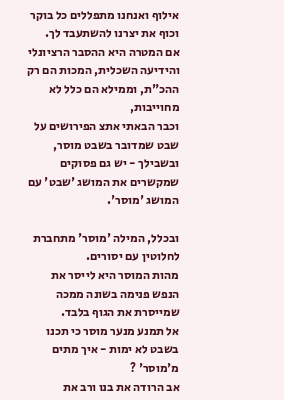אילוף ואנחנו מתפללים כל בוקר וכוף את יצרנו להשתעבד לך.
אם המטרה היא ההסבר הרציונלי והידיעה השכלית, המכות הם רק ההכ"ת, וממילא הם כלל לא מחוייבות,
וכבר הבאתי אתצ הפירושים על שבט שמדובר בשבט מוסר,
ובשבילך - יש גם פסוקים שמקשרים את המושג 'שבט' עם המושג 'מוסר'.

ובכלל, המילה 'מוסר' מתחברת לחלוטין עם יסורים.
מהות המוסר היא לייסר את הנפש פנימה בשונה ממכה שמייסרת את הגוף בלבד.
אל תמנע מנער מוסר כי תכנו בשבט לא ימות - איך מתים מ'מוסר' ?
אב הרודה את בנו ורב את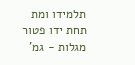תלמידו ומת תחת ידו פטור מגלות - גמ'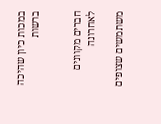במכות כיון שהיכה ברשות


חברים מקוונים לאחרונה

משתמשים שצופים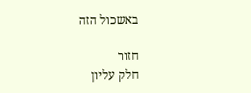באשכול הזה

חזור
חלק עליון